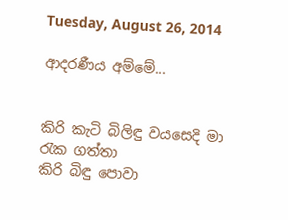Tuesday, August 26, 2014

ආදරණීය අම්මේ...


කිරි කැටි බිලිඳු වයසෙදි මා රැක ගත්තා
කිරි බිඳු පොවා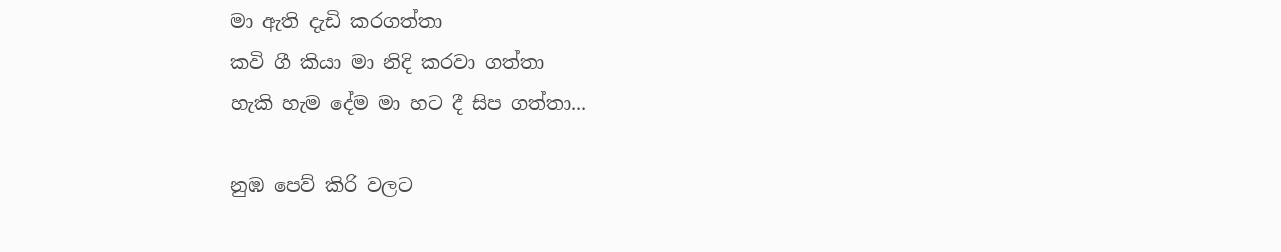මා ඇති දැඩි කරගත්තා
කවි ගී කියා මා නිදි කරවා ගත්තා
හැකි හැම දේම මා හට දී සිප ගත්තා...

නුඹ පෙව් කිරි වලට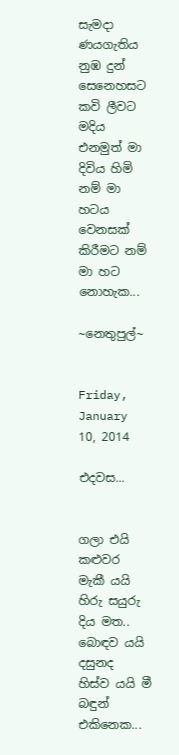සැමදා ණයගැතිය
නුඹ දුන් සෙනෙහසට කවි ලීවට මදිය
එනමුත් මා දිවිය හිමි නම් මා හටය
වෙනසක් කිරීමට නම් මා හට නොහැක...

~නෙතුපුල්~


Friday, January 10, 2014

එදවස...


ගලා එයි කළුවර
මැකී යයි හිරු සයුරු දිය මත..
බොඳව යයි දසුනද
හිස්ව යයි මී බඳුන් එකිනෙක...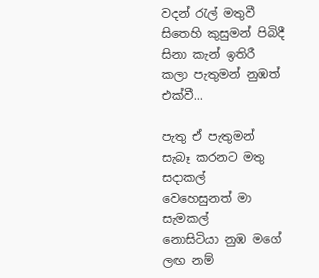වදන් රැල් මතුවී
සිතෙහි කුසුමන් පිබිදී
සිනා කැන් ඉතිරී
කලා පැතුමන් නුඹත් එක්වී...

පැතු ඒ පැතුමන්
සැබෑ කරනට මතු සදාකල්
වෙහෙසුනත් මා සැමකල්
නොසිටියා නුඹ මගේ ලඟ නම්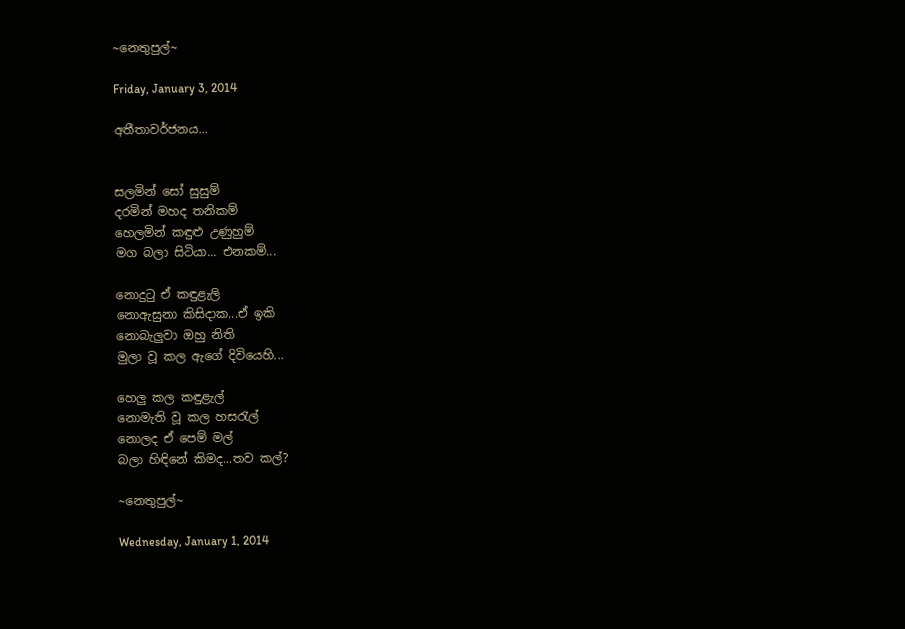~නෙතුපුල්~

Friday, January 3, 2014

අතීතාවර්ජනය...


සලමින් සෝ සුසුම්
දරමින් මහද තනිකම්
හෙලමින් කඳුළු උණුහුම්
මග බලා සිටියා... එනකම්...

නොදුටු ඒ කඳුළැලි
නොඇසුනා කිසිදාක...ඒ ඉකි
නොබැලුවා ඔහු නිති
මුලා වූ කල ඇගේ දිවියෙහි...

හෙලු කල කඳුළැල්
නොමැති වූ කල හසරැල්
නොලද ඒ පෙම් මල්
බලා හිඳිනේ කිමද...තව කල්?

~නෙතුපුල්~

Wednesday, January 1, 2014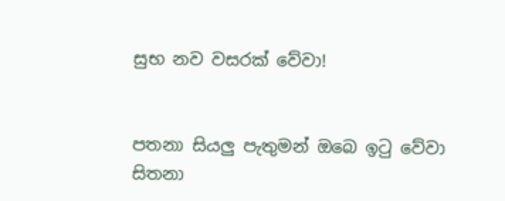සුභ නව වසරක් වේවා!


පතනා සියලු පැතුමන් ඔබෙ ඉටු වේවා
සිතනා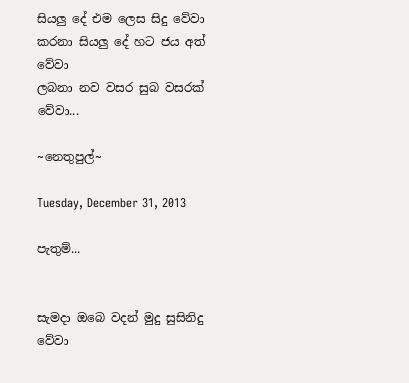සියලු දේ එම ලෙස සිදු වේවා
කරනා සියලු දේ හට ජය අත් වේවා
ලබනා නව වසර සුබ වසරක් වේවා...

~නෙතුපුල්~

Tuesday, December 31, 2013

පැතුම්...


සැමදා ඔබෙ වදන් මුදු සුසිනිදු වේවා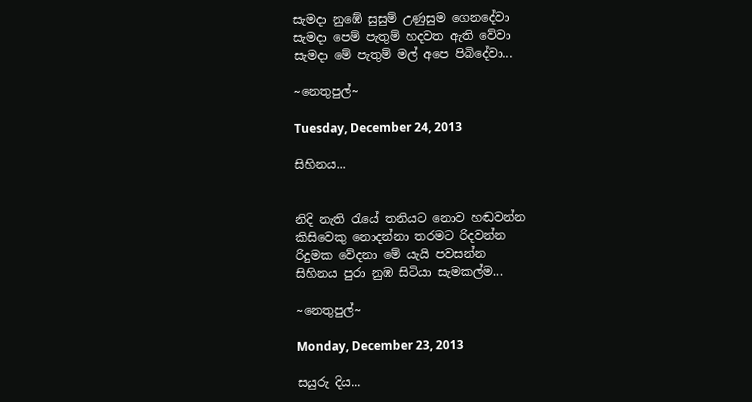සැමදා නුඹේ සුසුම් උණුසුම ගෙනදේවා
සැමදා පෙම් පැතුම් හදවත ඇති වේවා
සැමදා මේ පැතුම් මල් අපෙ පිබිදේවා...

~නෙතුපුල්~

Tuesday, December 24, 2013

සිහිනය...


නිදි නැති රැයේ තනියට නොව හඬවන්න
කිසිවෙකු නොදන්නා තරමට රිදවන්න
රිදුමක වේදනා මේ යැයි පවසන්න
සිහිනය පුරා නුඹ සිටියා සැමකල්ම...

~නෙතුපුල්~

Monday, December 23, 2013

සයුරු දිය...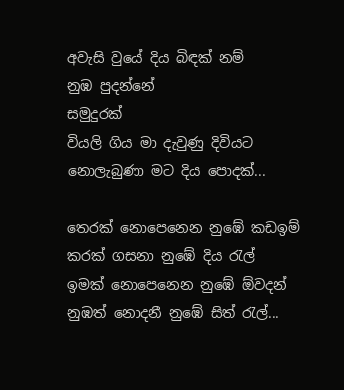අවැසි වුයේ දිය බිඳක් නම්
නුඹ පුදන්නේ
සමුදුරක්
වියලි ගිය මා දැවුණු දිවියට
නොලැබුණා මට දිය පොදක්...

තෙරක් නොපෙනෙන නුඹේ කඩඉම්
කරක් ගසනා නුඹේ දිය රැල්
ඉමක් නොපෙනෙන නුඹේ ඕවදන්
නුඹත් නොදනී නුඹේ සිත් රැල්...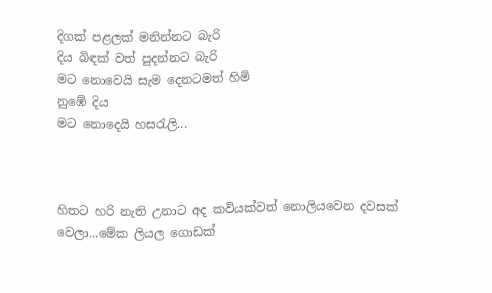දිගක් පළලක් මනින්නට බැරි
දිය බිඳක් වත් පුදන්නට බැරි
මට නොවෙයි සැම දෙනටමත් හිමි
නුඹේ දිය
මට නොදෙයි හසරැලි...



හිතට හරි නැති උනාට අද කවියක්වත් නොලියවෙන දවසක් වෙලා...මේක ලියල ගොඩක්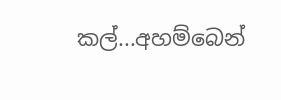කල්...අහම්බෙන්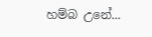හම්බ උනේ...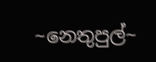~නෙතුපුල්~